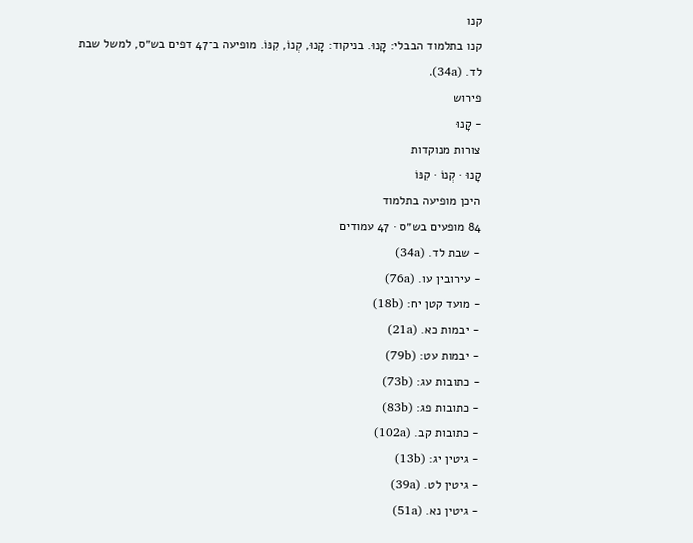קנו
קנו בתלמוד הבבלי: קָנוּ. בניקוד: קָנוּ, קְנוֹ, קִנּוֹ. מופיעה ב־47 דפים בש״ס, למשל שבת לד. (34a).
פירוש
- קָנוּ
צורות מנוקדות
קָנוּ · קְנוֹ · קִנּוֹ
היכן מופיעה בתלמוד
84 מופעים בש״ס · 47 עמודים
- שבת לד. (34a)
- עירובין עו. (76a)
- מועד קטן יח: (18b)
- יבמות כא. (21a)
- יבמות עט: (79b)
- כתובות עג: (73b)
- כתובות פג: (83b)
- כתובות קב. (102a)
- גיטין יג: (13b)
- גיטין לט. (39a)
- גיטין נא. (51a)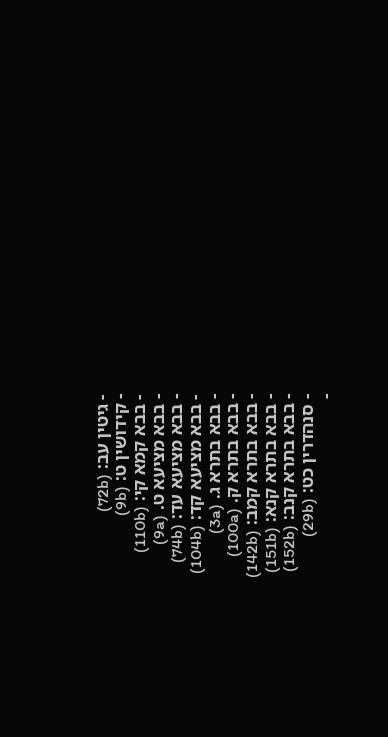- גיטין עב: (72b)
- קידושין ט: (9b)
- בבא קמא קי: (110b)
- בבא מציעא ט. (9a)
- בבא מציעא עד: (74b)
- בבא מציעא קד: (104b)
- בבא בתרא ג. (3a)
- בבא בתרא ק. (100a)
- בבא בתרא קמב: (142b)
- בבא בתרא קנא: (151b)
- בבא בתרא קנב: (152b)
- סנהדרין כט: (29b)
-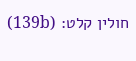חולין קלט: (139b)